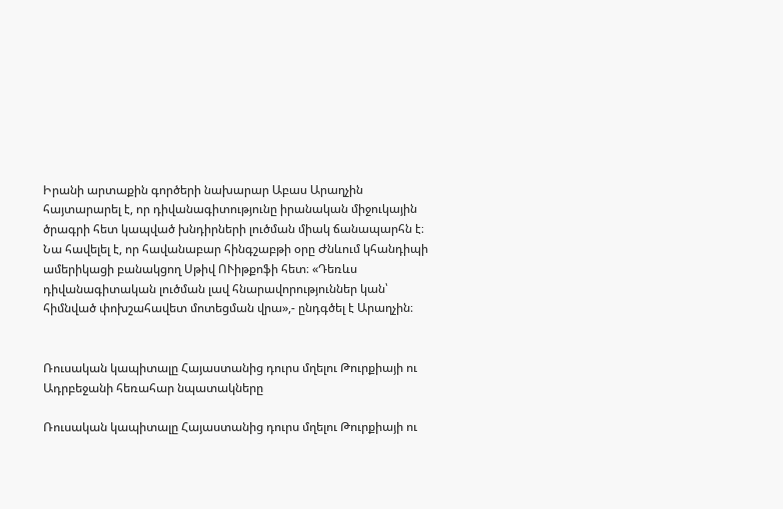Իրանի արտաքին գործերի նախարար Աբաս Արաղչին հայտարարել է, որ դիվանագիտությունը իրանական միջուկային ծրագրի հետ կապված խնդիրների լուծման միակ ճանապարհն է։ Նա հավելել է, որ հավանաբար հինգշաբթի օրը Ժնևում կհանդիպի ամերիկացի բանակցող Սթիվ ՈՒիթքոֆի հետ։ «Դեռևս դիվանագիտական լուծման լավ հնարավորություններ կան՝ հիմնված փոխշահավետ մոտեցման վրա»,- ընդգծել է Արաղչին։


Ռուսական կապիտալը Հայաստանից դուրս մղելու Թուրքիայի ու Ադրբեջանի հեռահար նպատակները

Ռուսական կապիտալը Հայաստանից դուրս մղելու Թուրքիայի ու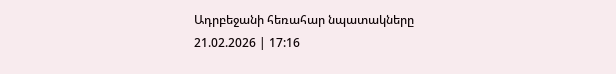Ադրբեջանի հեռահար նպատակները
21.02.2026 | 17:16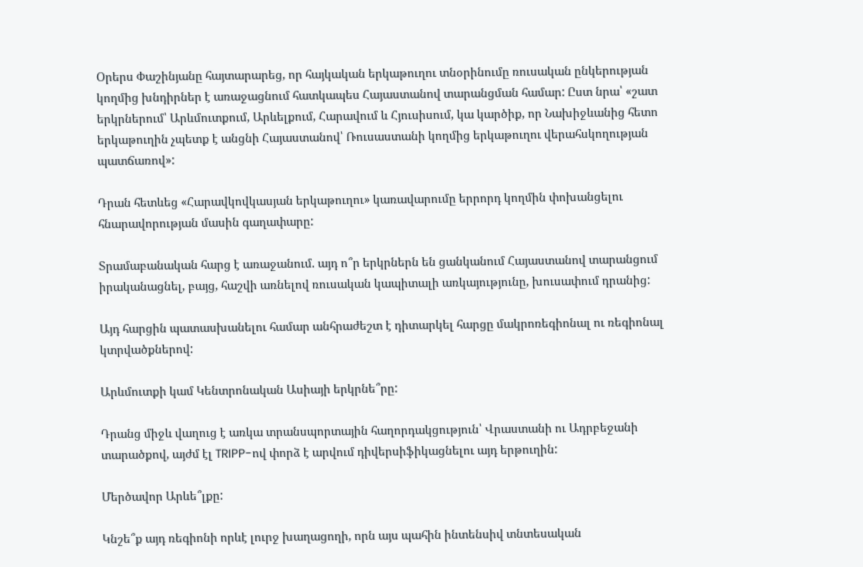Օրերս Փաշինյանը հայտարարեց, որ հայկական երկաթուղու տնօրինումը ռուսական ընկերության կողմից խնդիրներ է առաջացնում հատկապես Հայաստանով տարանցման համար: Ըստ նրա՝ «շատ երկրներում՝ Արևմուտքում, Արևելքում, Հարավում և Հյուսիսում, կա կարծիք, որ Նախիջևանից հետո երկաթուղին չպետք է անցնի Հայաստանով՝ Ռուսաստանի կողմից երկաթուղու վերահսկողության պատճառով»:

Դրան հետևեց «Հարավկովկասյան երկաթուղու» կառավարումը երրորդ կողմին փոխանցելու հնարավորության մասին գաղափարը:

Տրամաբանական հարց է առաջանում. այդ ո՞ր երկրներն են ցանկանում Հայաստանով տարանցում իրականացնել, բայց, հաշվի առնելով ռուսական կապիտալի առկայությունը, խուսափում դրանից:

Այդ հարցին պատասխանելու համար անհրաժեշտ է դիտարկել հարցը մակրոռեգիոնալ ու ռեգիոնալ կտրվածքներով:

Արևմուտքի կամ Կենտրոնական Ասիայի երկրնե՞րը:

Դրանց միջև վաղուց է առկա տրանսպորտային հաղորդակցություն՝ Վրաստանի ու Ադրբեջանի տարածքով, այժմ էլ TRIPP-ով փորձ է արվում դիվերսիֆիկացնելու այդ երթուղին:

Մերծավոր Արևե՞լքը:

Կնշե՞ք այդ ռեգիոնի որևէ լուրջ խաղացողի, որն այս պահին ինտենսիվ տնտեսական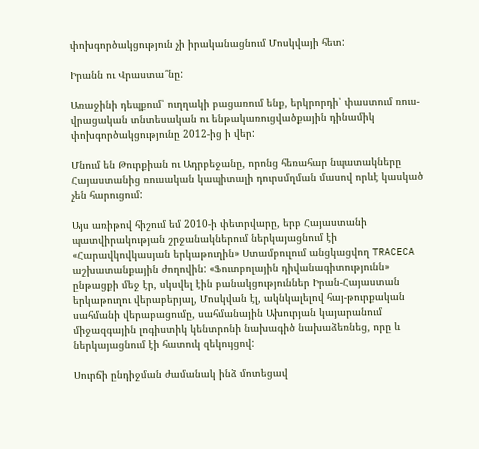փոխգործակցություն չի իրականացնում Մոսկվայի հետ:

Իրանն ու Վրաստա՞նը:

Առաջինի դեպքում՝ ուղղակի բացառում ենք, երկրորդի՝ փաստում ռուս-վրացական տնտեսական ու ենթակառուցվածքային դինամիկ փոխգործակցությունը 2012-ից ի վեր:

Մնում են Թուրքիան ու Ադրբեջանը, որոնց հեռահար նպատակները Հայաստանից ռուսական կապիտալի դուրսմղման մասով որևէ կասկած չեն հարուցում:

Այս առիթով հիշում եմ 2010-ի փետրվարը, երբ Հայաստանի պատվիրակության շրջանակներում ներկայացնում էի «Հարավկովկասյան երկաթուղին» Ստամբուլում անցկացվող TRACECA աշխատանքային ժողովին: «Ֆուտբոլային դիվանագիտությունն» ընթացքի մեջ էր, սկսվել էին բանակցություններ Իրան-Հայաստան երկաթուղու վերաբերյալ, Մոսկվան էլ, ակնկալելով հայ-թուրքական սահմանի վերաբացումը, սահմանային Ախուրյան կայարանում միջազգային լոգիստիկ կենտրոնի նախագիծ նախաձեռնեց, որը և ներկայացնում էի հատուկ զեկույցով:

Սուրճի ընդիջման ժամանակ ինձ մոտեցավ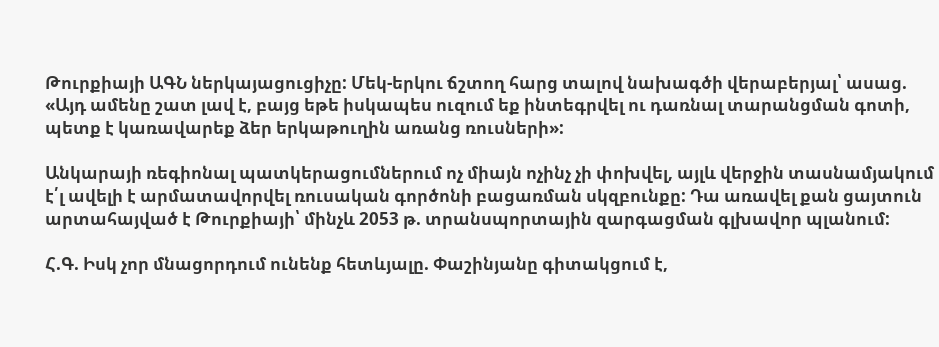Թուրքիայի ԱԳՆ ներկայացուցիչը: Մեկ-երկու ճշտող հարց տալով նախագծի վերաբերյալ՝ ասաց. «Այդ ամենը շատ լավ է, բայց եթե իսկապես ուզում եք ինտեգրվել ու դառնալ տարանցման գոտի, պետք է կառավարեք ձեր երկաթուղին առանց ռուսների»:

Անկարայի ռեգիոնալ պատկերացումներում ոչ միայն ոչինչ չի փոխվել, այլև վերջին տասնամյակում է՛լ ավելի է արմատավորվել ռուսական գործոնի բացառման սկզբունքը: Դա առավել քան ցայտուն արտահայված է Թուրքիայի՝ մինչև 2053 թ. տրանսպորտային զարգացման գլխավոր պլանում:

Հ.Գ. Իսկ չոր մնացորդում ունենք հետևյալը. Փաշինյանը գիտակցում է,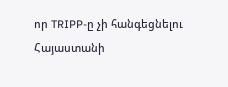որ TRIPP-ը չի հանգեցնելու Հայաստանի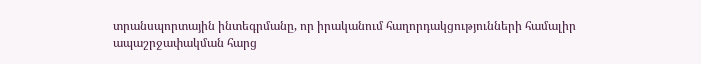տրանսպորտային ինտեգրմանը, որ իրականում հաղորդակցությունների համալիր ապաշրջափակման հարց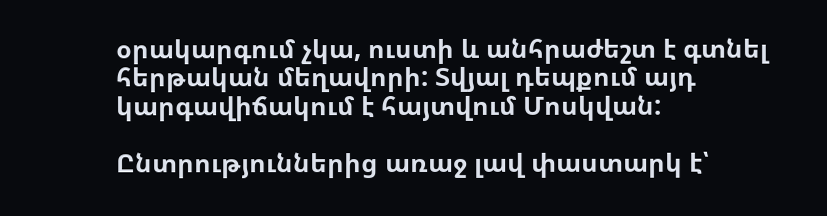օրակարգում չկա, ուստի և անհրաժեշտ է գտնել հերթական մեղավորի: Տվյալ դեպքում այդ կարգավիճակում է հայտվում Մոսկվան:

Ընտրություններից առաջ լավ փաստարկ է՝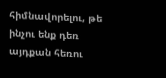հիմնավորելու, թե ինչու ենք դեռ այդքան հեռու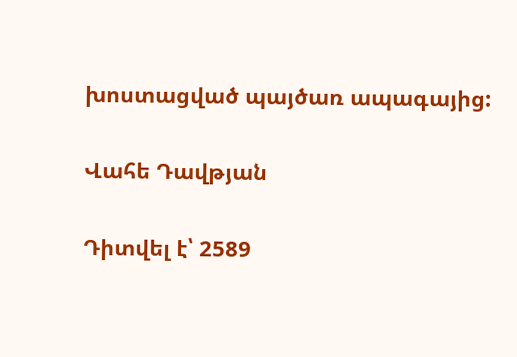խոստացված պայծառ ապագայից:

Վահե Դավթյան

Դիտվել է՝ 2589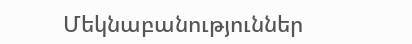Մեկնաբանություններ